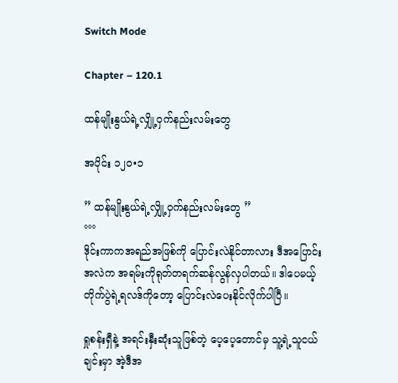Switch Mode

Chapter – 120.1

ထန်မျိုးနွယ်ရဲ့လျှို့ဝှက်နည်းလမ်းတွေ

အပိုင်း ၁၂၀•၁

” ထန်မျိုးနွယ်ရဲ့လျှို့ဝှက်နည်းလမ်းတွေ ”
°°°
ဒိုင်းကာကအရည်အဖြစ်ကို ပြောင်းလဲနိုင်တာလား ဒီအပြောင်းအလဲက အရမ်းကိုရုတ်တရက်ဆန်လွန်လှပါတယ်။ ဒါပေမယ့် တိုက်ပွဲရဲ့ရလဒ်ကိုတော့ ပြောင်းလဲပေးနိုင်လိုက်ပါပြီ။

ရှုစန်းရှီနဲ့ အရင်းနှီးဆုံးသူဖြစ်တဲ့ ပေ့ပေ့တောင်မှ သူ့ရဲ့သူငယ်ချင်းမှာ အဲ့ဒီအ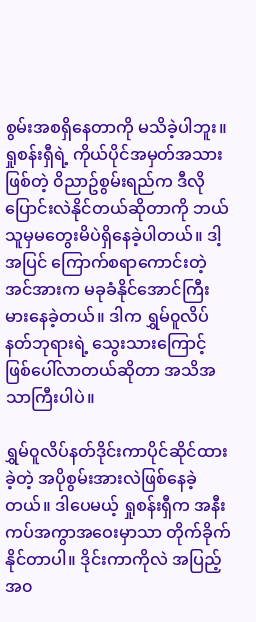စွမ်းအစရှိနေတာကို မသိခဲ့ပါဘူး။ ရှုစန်းရှီရဲ့ ကိုယ်ပိုင်အမှတ်အသားဖြစ်တဲ့ ၀ိညာဥ်စွမ်းရည်က ဒီလိုပြောင်းလဲနိုင်တယ်ဆိုတာကို ဘယ်သူမှမတွေးမိပဲရှိနေခဲ့ပါတယ်။ ဒါ့အပြင် ကြောက်စရာကောင်းတဲ့အင်အားက မခုခံနိုင်အောင်ကြီးမားနေခဲ့တယ်။ ဒါက ရွှမ်၀ူလိပ်နတ်ဘုရားရဲ့ သွေးသားကြောင့်ဖြစ်ပေါ်လာတယ်ဆိုတာ အသိအသာကြီးပါပဲ။

ရွှမ်၀ူလိပ်နတ်ဒိုင်းကာပိုင်ဆိုင်ထားခဲ့တဲ့ အပိုစွမ်းအားလဲဖြစ်နေခဲ့တယ်။ ဒါပေမယ့် ရှုစန်းရှီက အနီးကပ်အကွာအဝေးမှာသာ တိုက်ခိုက်နိုင်တာပါ။ ဒိုင်းကာကိုလဲ အပြည့်အ၀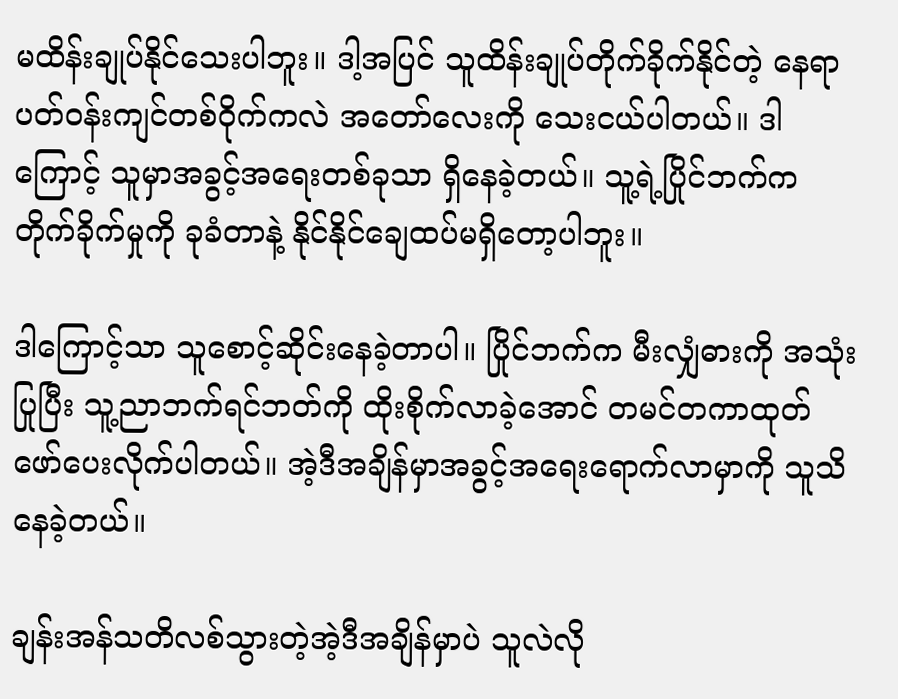မထိန်းချုပ်နိုင်သေးပါဘူး။ ဒါ့အပြင် သူထိန်းချုပ်တိုက်ခိုက်နိုင်တဲ့ နေရာပတ်၀န်းကျင်တစ်၀ိုက်ကလဲ အတော်လေးကို သေးငယ်ပါတယ်။ ဒါကြောင့် သူမှာအခွင့်အရေးတစ်ခုသာ ရှိနေခဲ့တယ်။ သူ့ရဲ့ပြိုင်ဘက်က တိုက်ခိုက်မှုကို ခုခံတာနဲ့ နိုင်နိုင်ချေထပ်မရှိတော့ပါဘူး။

ဒါကြောင့်သာ သူစောင့်ဆိုင်းနေခဲ့တာပါ။ ပြိုင်ဘက်က မီးလျှံဓားကို အသုံးပြုပြီး သူ့ညာဘက်ရင်ဘတ်ကို ထိုးစိုက်လာခဲ့အောင် တမင်တကာထုတ်ဖော်ပေးလိုက်ပါတယ်။ အဲ့ဒီအချိန်မှာအခွင့်အရေးရောက်လာမှာကို သူသိနေခဲ့တယ်။

ချန်းအန်သတိလစ်သွားတဲ့အဲ့ဒီအချိန်မှာပဲ သူလဲလို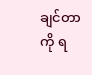ချင်တာကို ရ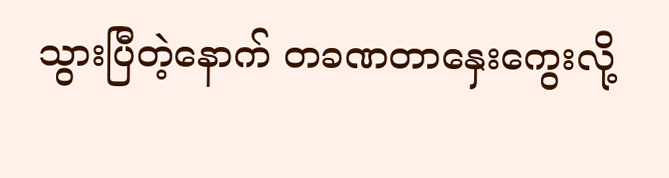သွားပြီတဲ့နောက် တခဏတာနှေးကွေးလို့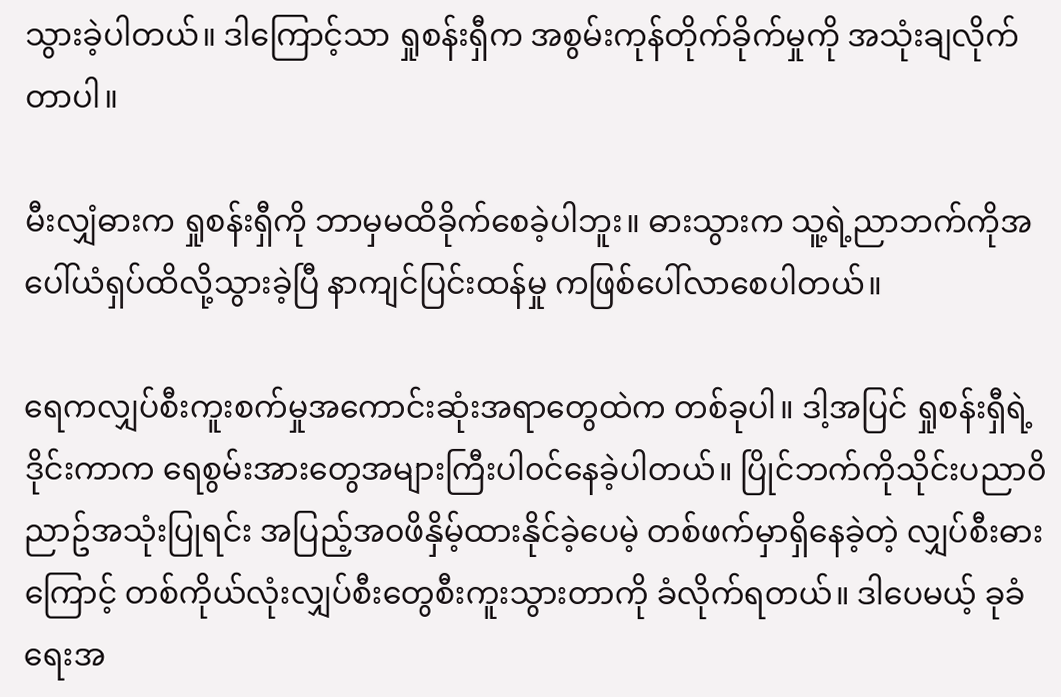သွားခဲ့ပါတယ်။ ဒါကြောင့်သာ ရှုစန်းရှီက အစွမ်းကုန်တိုက်ခိုက်မှုကို အသုံးချလိုက်တာပါ။

မီးလျှံဓားက ရှုစန်းရှီကို ဘာမှမထိခိုက်စေခဲ့ပါဘူး။ ဓားသွားက သူ့ရဲ့ညာဘက်ကိုအပေါ်ယံရှပ်ထိလို့သွားခဲ့ပြီ နာကျင်ပြင်းထန်မှု ကဖြစ်ပေါ်လာစေပါတယ်။

ရေကလျှပ်စီးကူးစက်မှုအကောင်းဆုံးအရာတွေထဲက တစ်ခုပါ။ ဒါ့အပြင် ရှုစန်းရှီရဲ့ဒိုင်းကာက ရေစွမ်းအားတွေအများကြီးပါ၀င်နေခဲ့ပါတယ်။ ပြိုင်ဘက်ကိုသိုင်းပညာ၀ိညာဥ်အသုံးပြုရင်း အပြည့်အ၀ဖိနှိမ့်ထားနိုင်ခဲ့ပေမဲ့ တစ်ဖက်မှာရှိနေခဲ့တဲ့ လျှပ်စီးဓားကြောင့် တစ်ကိုယ်လုံးလျှပ်စီးတွေစီးကူးသွားတာကို ခံလိုက်ရတယ်။ ဒါပေမယ့် ခုခံရေးအ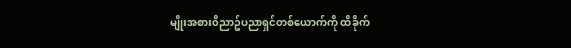မျိုးအစား၀ိညာဥ်ပညာရှင်တစ်ယောက်ကို ထိခိုက်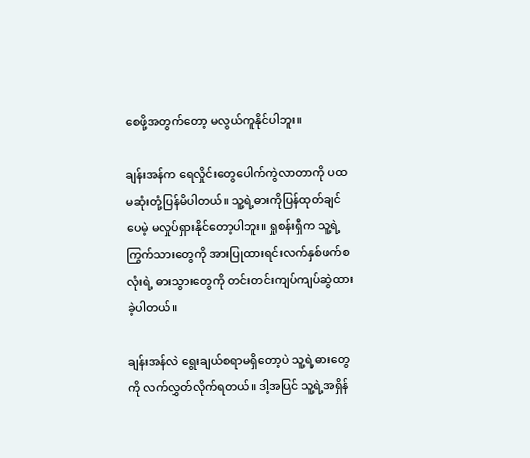စေဖို့အတွက်တော့ မလွယ်ကူနိုင်ပါဘူး။

ချန်းအန်က ရေလှိုင်းတွေပေါက်ကွဲလာတာကို ပထမဆုံးတုံ့ပြန်မိပါတယ်။ သူ့ရဲ့ဓားကိုပြန်ထုတ်ချင်ပေမဲ့ မလှုပ်ရှားနိုင်တော့ပါဘူး။ ရှုစန်းရှီက သူ့ရဲ့ကြွက်သားတွေကို အားပြုထားရင်းလက်နှစ်ဖက်စလုံးရဲ့ ဓားသွားတွေကို တင်းတင်းကျပ်ကျပ်ဆွဲထားခဲ့ပါတယ်။

ချန်းအန်လဲ ရွေးချယ်စရာမရှိတော့ပဲ သူ့ရဲ့ဓားတွေကို လက်လွှတ်လိုက်ရတယ်။ ဒါ့အပြင် သူ့ရဲ့အရှိန်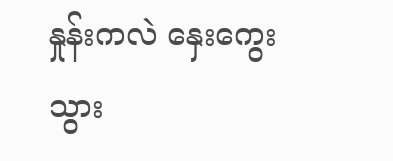နှုန်းကလဲ နှေးကွေးသွား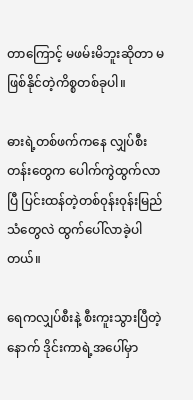တာကြောင့် မဖမ်းမိဘူးဆိုတာ မဖြစ်နိုင်တဲ့ကိစ္စတစ်ခုပါ။

ဓားရဲ့တစ်ဖက်ကနေ လျှပ်စီးတန်းတွေက ပေါက်ကွဲထွက်လာပြီ ပြင်းထန်တဲ့တစ်၀ုန်း၀ုန်းမြည်သံတွေလဲ ထွက်ပေါ်လာခဲ့ပါတယ်။

ရေကလျှပ်စီးနဲ့ စီးကူးသွားပြီတဲ့နောက် ဒိုင်းကာရဲ့အပေါ်မှာ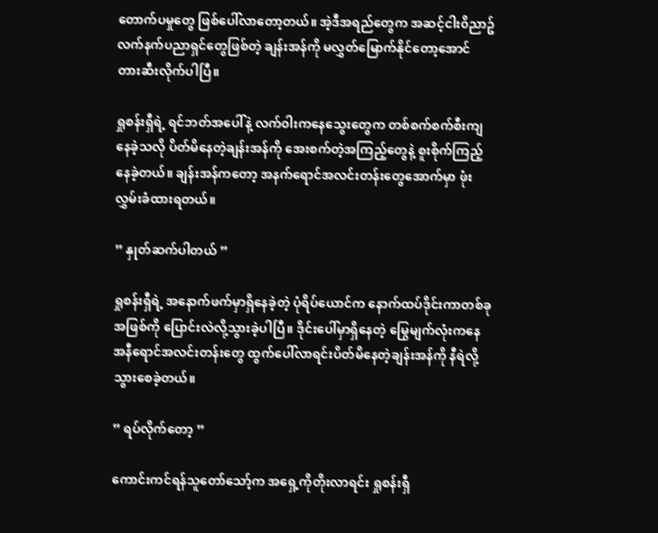တောက်ပမှုတွေ ဖြစ်ပေါ်လာတော့တယ်။ အဲ့ဒီအရည်တွေက အဆင့်ငါး၀ိညာဥ်လက်နက်ပညာရှင်တွေဖြစ်တဲ့ ချန်းအန်ကို မလွှတ်မြောက်နိုင်တော့အောင် တားဆီးလိုက်ပါပြီ။

ရှုစန်းရှီရဲ့ ရင်ဘတ်အပေါ်နဲ့ လက်၀ါးကနေသွေးတွေက တစ်စက်စက်စီးကျနေခဲ့သလို ပိတ်မိနေတဲ့ချန်းအန်ကို အေးစက်တဲ့အကြည့်တွေနဲ့ စူးစိုက်ကြည့်နေခဲ့တယ်။ ချန်းအန်ကတော့ အနက်ရောင်အလင်းတန်းတွေအောက်မှာ ဖုံးလွှမ်းခံထားရတယ်။

” နှုတ်ဆက်ပါတယ် ”

ရှုစန်းရှီရဲ့ အနောက်ဖက်မှာရှိနေခဲ့တဲ့ ပုံရိပ်ယောင်က နောက်ထပ်ဒိုင်းကာတစ်ခုအဖြစ်ကို ပြောင်းလဲလို့သွားခဲ့ပါပြီ။ ဒိုင်းပေါ်မှာရှိနေတဲ့ မြွေမျက်လုံးကနေ အနီရောင်အလင်းတန်းတွေ ထွက်ပေါ်လာရင်းပိတ်မိနေတဲ့ချန်းအန်ကို နီရဲလို့သွားစေခဲ့တယ်။

” ရပ်လိုက်တော့ ”

ကောင်းကင်ရန်သူတော်သော့်က အရှေ့ကိုတိုးလာရင်း ရှုစန်းရှီ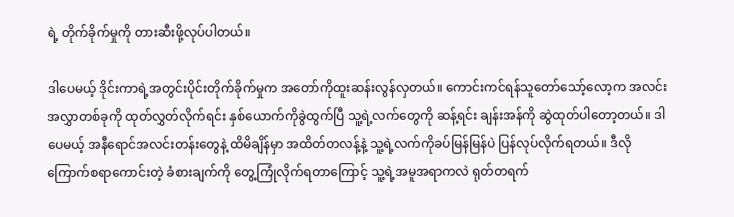ရဲ့ တိုက်ခိုက်မှုကို တားဆီးဖို့လုပ်ပါတယ်။

ဒါပေမယ့် ဒိုင်းကာရဲ့အတွင်းပိုင်းတိုက်ခိုက်မှုက အတော်ကိုထူးဆန်းလွန်လှတယ်။ ကောင်းကင်ရန်သူတော်သော့်လော့က အလင်းအလွှာတစ်ခုကို ထုတ်လွှတ်လိုက်ရင်း နှစ်ယောက်ကိုခွဲထွက်ပြီ သူ့ရဲ့လက်တွေကို ဆန့်ရင်း ချန်းအန်ကို ဆွဲထုတ်ပါတော့တယ်။ ဒါပေမယ့် အနီရောင်အလင်းတန်းတွေနဲ့ ထိမိချိန်မှာ အထိတ်တလန့်နဲ့ သူ့ရဲ့လက်ကိုခပ်မြန်မြန်ပဲ ပြန်လုပ်လိုက်ရတယ်။ ဒီလိုကြောက်စရာကောင်းတဲ့ ခံစားချက်ကို တွေ့ကြုံလိုက်ရတာကြောင့် သူ့ရဲ့အမူအရာကလဲ ရုတ်တရက်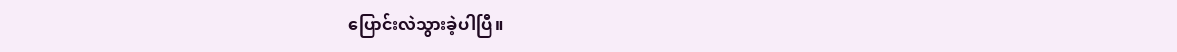ပြောင်းလဲသွားခဲ့ပါပြီ။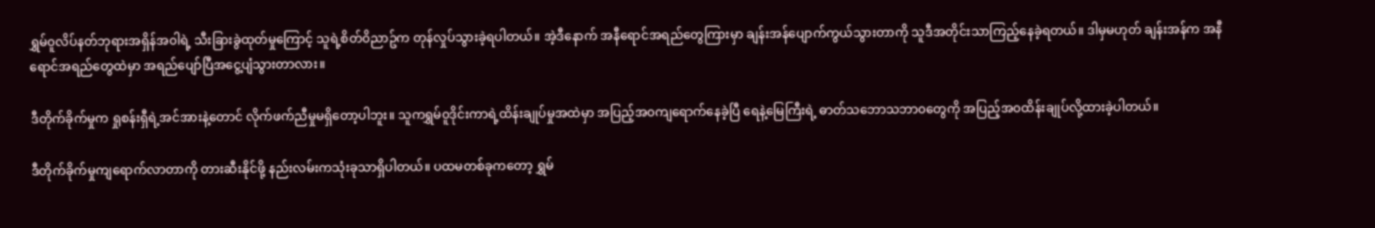ရွှမ်၀ူလိပ်နတ်ဘုရားအရှိန်အ၀ါရဲ့ သီးခြားခွဲထုတ်မှုကြောင့် သူရဲ့စိတ်၀ိညာဥ်က တုန်လှုပ်သွားခဲ့ရပါတယ်။ အဲ့ဒီနောက် အနီရောင်အရည်တွေကြားမှာ ချန်းအန်ပျောက်ကွယ်သွားတာကို သူဒီအတိုင်းသာကြည့်နေခဲ့ရတယ်။ ဒါမှမဟုတ် ချန်းအန်က အနီရောင်အရည်တွေထဲမှာ အရည်ပျော်ပြီအငွေ့ပျံသွားတာလား။

ဒီတိုက်ခိုက်မှုက ရှုစန်းရှီရဲ့အင်အားနဲ့တောင် လိုက်ဖက်ညီမှုမရှိတော့ပါဘူး။ သူကရွှမ်၀ူဒိုင်းကာရဲ့ထိန်းချုပ်မှုအထဲမှာ အပြည့်အ၀ကျရောက်နေခဲ့ပြီ ရေနဲ့မြေကြီးရဲ့ ဓာတ်သဘောသဘာ၀တွေကို အပြည့်အ၀ထိန်းချုပ်လို့ထားခဲ့ပါတယ်။

ဒီတိုက်ခိုက်မှုကျရောက်လာတာကို တားဆီးနိုင်ဖို့ နည်းလမ်းကသုံးခုသာရှိပါတယ်။ ပထမတစ်ခုကတော့ ရွှမ်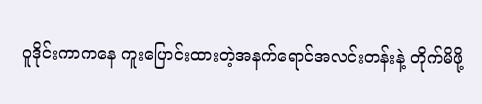၀ူဒိုင်းကာကနေ ကူးပြောင်းထားတဲ့အနက်ရောင်အလင်းတန်းနဲ့ တိုက်မိဖို့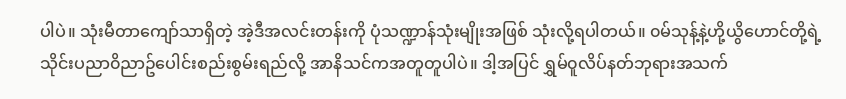ပါပဲ။ သုံးမီတာကျော်သာရှိတဲ့ အဲ့ဒီအလင်းတန်းကို ပုံသဏ္ဍာန်သုံးမျိုးအဖြစ် သုံးလို့ရပါတယ်။ ၀မ်သုန့်နဲ့ဟို့ယွိဟောင်တို့ရဲ့ သိုင်းပညာ၀ိညာဥ်ပေါင်းစည်းစွမ်းရည်လို့ အာနိသင်ကအတူတူပါပဲ။ ဒါ့အပြင် ရွှမ်၀ူလိပ်နတ်ဘုရားအသက်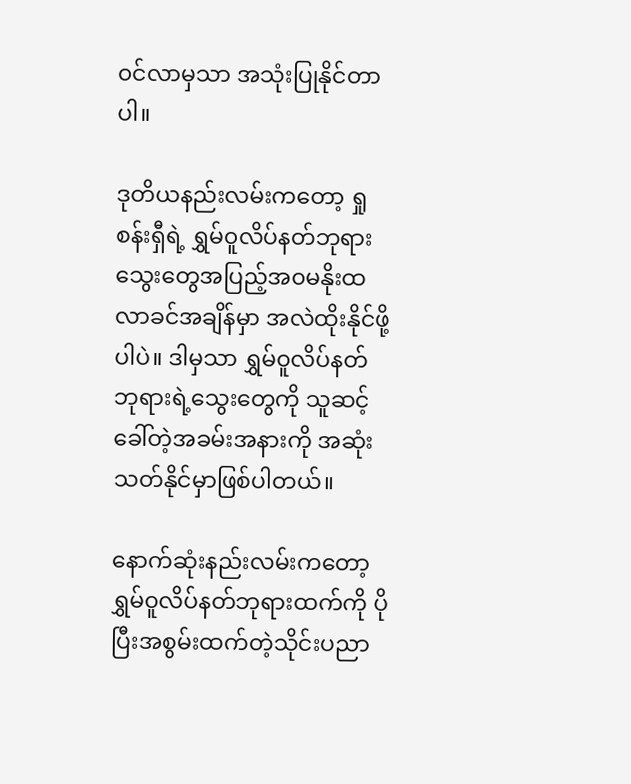၀င်လာမှသာ အသုံးပြုနိုင်တာပါ။

ဒုတိယနည်းလမ်းကတော့ ရှုစန်းရှီရဲ့ ရွှမ်၀ူလိပ်နတ်ဘုရားသွေးတွေအပြည့်အ၀မနိုးထလာခင်အချိန်မှာ အလဲထိုးနိုင်ဖို့ပါပဲ။ ဒါမှသာ ရွှမ်၀ူလိပ်နတ်ဘုရားရဲ့သွေးတွေကို သူဆင့်ခေါ်တဲ့အခမ်းအနားကို အဆုံးသတ်နိုင်မှာဖြစ်ပါတယ်။

နောက်ဆုံးနည်းလမ်းကတော့ ရွှမ်၀ူလိပ်နတ်ဘုရားထက်ကို ပိုပြီးအစွမ်းထက်တဲ့သိုင်းပညာ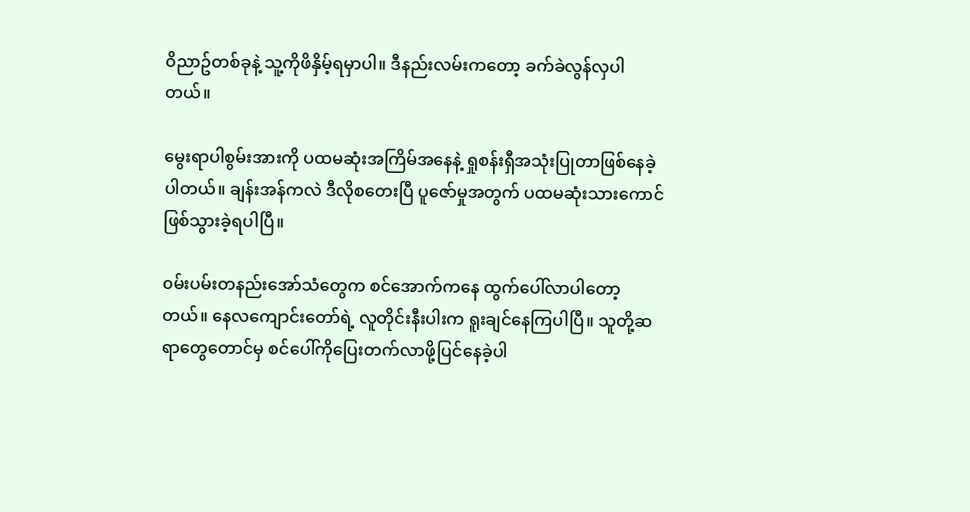၀ိညာဥ်တစ်ခုနဲ့ သူ့ကိုဖိနှိမ့်ရမှာပါ။ ဒီနည်းလမ်းကတော့ ခက်ခဲလွန်လှပါတယ်။

မွေးရာပါစွမ်းအားကို ပထမဆုံးအကြိမ်အနေနဲ့ ရှုစန်းရှီအသုံးပြုတာဖြစ်နေခဲ့ပါတယ်။ ချန်းအန်ကလဲ ဒီလိုစတေးပြီ ပူဇော်မှုအတွက် ပထမဆုံးသားကောင်ဖြစ်သွားခဲ့ရပါပြီ။

၀မ်းပမ်းတနည်းအော်သံတွေက စင်အောက်ကနေ ထွက်ပေါ်လာပါတော့တယ်။ နေလကျောင်းတော်ရဲ့ လူတိုင်းနီးပါးက ရူးချင်နေကြပါပြီ။ သူတို့ဆရာတွေတောင်မှ စင်ပေါ်ကိုပြေးတက်လာဖို့ပြင်နေခဲ့ပါ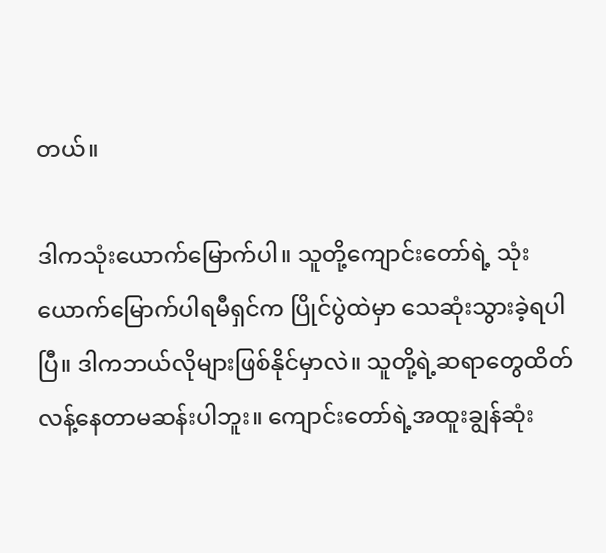တယ်။

ဒါကသုံးယောက်မြောက်ပါ။ သူတို့ကျောင်းတော်ရဲ့ သုံးယောက်မြောက်ပါရမီရှင်က ပြိုင်ပွဲထဲမှာ သေဆုံးသွားခဲ့ရပါပြီ။ ဒါကဘယ်လိုများဖြစ်နိုင်မှာလဲ။ သူတို့ရဲ့ဆရာတွေထိတ်လန့်နေတာမဆန်းပါဘူး။ ကျောင်းတော်ရဲ့အထူးချွန်ဆုံး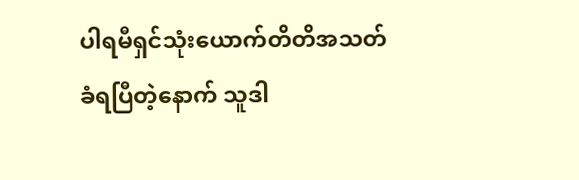ပါရမီရှင်သုံးယောက်တိတိအသတ်ခံရပြီတဲ့နောက် သူဒါ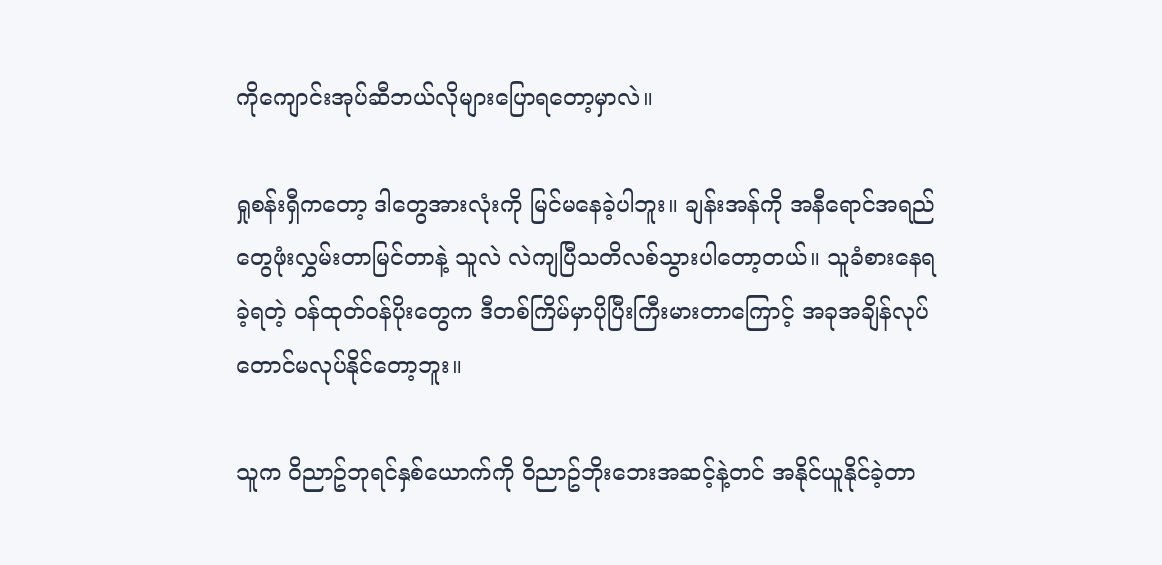ကိုကျောင်းအုပ်ဆီဘယ်လိုများပြောရတော့မှာလဲ။

ရှုစန်းရှီကတော့ ဒါတွေအားလုံးကို မြင်မနေခဲ့ပါဘူး။ ချန်းအန်ကို အနီရောင်အရည်တွေဖုံးလွှမ်းတာမြင်တာနဲ့ သူလဲ လဲကျပြီသတိလစ်သွားပါတော့တယ်။ သူခံစားနေရခဲ့ရတဲ့ ၀န်ထုတ်၀န်ပိုးတွေက ဒီတစ်ကြိမ်မှာပိုပြီးကြီးမားတာကြောင့် အခုအချိန်လုပ်တောင်မလုပ်နိုင်တော့ဘူး။

သူက ၀ိညာဥ်ဘုရင်နှစ်ယောက်ကို ၀ိညာဥ်ဘိုးဘေးအဆင့်နဲ့တင် အနိုင်ယူနိုင်ခဲ့တာ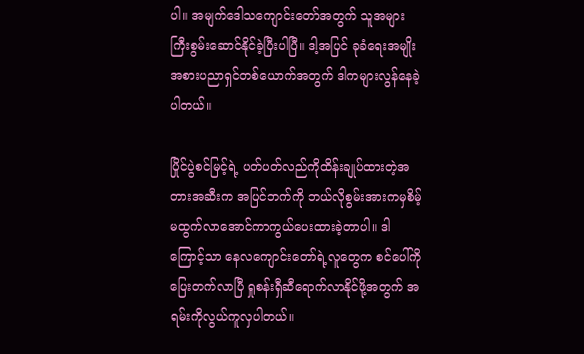ပါ။ အမျက်ဒေါသကျောင်းတော်အတွက် သူအများကြီးစွမ်းဆောင်နိုင်ခဲ့ပြီးပါပြီ။ ဒါ့အပြင် ခုခံရေးအမျိုးအစားပညာရှင်တစ်ယောက်အတွက် ဒါကများလွန်နေခဲ့ပါတယ်။

ပြိုင်ပွဲစင်မြင့်ရဲ့ ပတ်ပတ်လည်ကိုထိန်းချုပ်ထားတဲ့အတားအဆီးက အပြင်ဘက်ကို ဘယ်လိုစွမ်းအားကမှစိမ့်မထွက်လာအောင်ကာကွယ်ပေးထားခဲ့တာပါ။ ဒါကြောင့်သာ နေလကျောင်းတော်ရဲ့လူတွေက စင်ပေါ်ကိုပြေးတက်လာပြီ ရှုစန်းရှီဆီရောက်လာနိုင်ဖို့အတွက် အရမ်းကိုလွယ်ကူလှပါတယ်။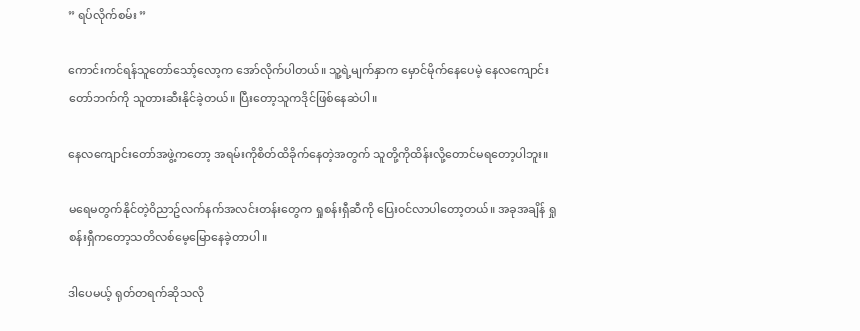” ရပ်လိုက်စမ်း ”

ကောင်းကင်ရန်သူတော်သော့်လော့က အော်လိုက်ပါတယ်။ သူ့ရဲ့မျက်နှာက မှောင်မိုက်နေပေမဲ့ နေလကျောင်းတော်ဘက်ကို သူတားဆီးနိုင်ခဲ့တယ်။ ပြီးတော့သူကဒိုင်ဖြစ်နေဆဲပါ။

နေလကျောင်းတော်အဖွဲ့ကတော့ အရမ်းကိုစိတ်ထိခိုက်နေတဲ့အတွက် သူတို့ကိုထိန်းလို့တောင်မရတော့ပါဘူး။

မရေမတွက်နိုင်တဲ့၀ိညာဥ်လက်နက်အလင်းတန်းတွေက ရှုစန်းရှီဆီကို ပြေး၀င်လာပါတော့တယ်။ အခုအချိန် ရှုစန်းရှီကတော့သတိလစ်မေ့မြောနေခဲ့တာပါ။

ဒါပေမယ့် ရုတ်တရက်ဆိုသလို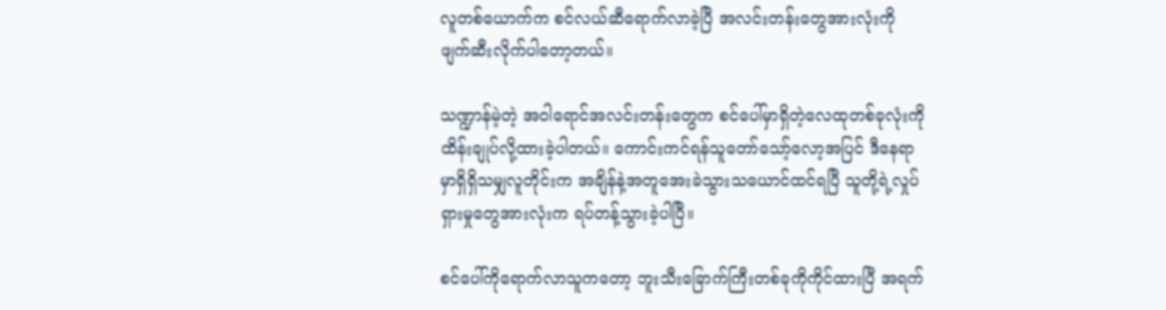လူတစ်ယောက်က စင်လယ်ဆီရောက်လာခဲ့ပြီ အလင်းတန်းတွေအားလုံးကို ဖျက်ဆီးလိုက်ပါတော့တယ်။

သဏ္ဍာန်မဲ့တဲ့ အ၀ါရောင်အလင်းတန်းတွေက စင်ပေါ်မှာရှိတဲ့လေထုတစ်ခုလုံးကို ထိန်းချုပ်လို့ထားခဲ့ပါတယ်။ ကောင်းကင်ရန်သူတော်သော့်လော့အပြင် ဒီနေရာမှာရှိရှိသမျှလူတိုင်းက အချိန်နဲ့အတူအေးခဲသွားသယောင်ထင်ရပြီ သူတို့ရဲ့လှုပ်ရှားမှုတွေအားလုံးက ရပ်တန့်သွားခဲ့ပါပြီ။

စင်ပေါ်ကိုရောက်လာသူကတော့ ဘူးသီးခြောက်ကြီးတစ်ခုကိုကိုင်ထားပြီ အရက်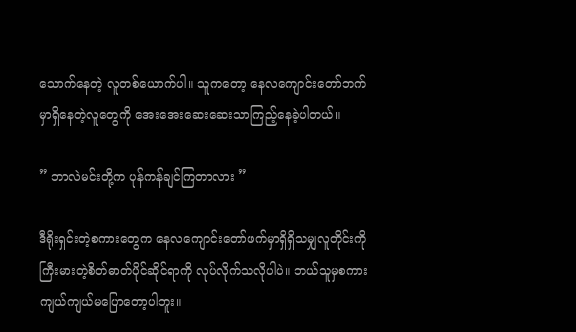သောက်နေတဲ့ လူတစ်ယောက်ပါ။ သူကတော့ နေလကျောင်းတော်ဘက်မှာရှိနေတဲ့လူတွေကို အေးအေးဆေးဆေးသာကြည့်နေခဲ့ပါတယ်။

” ဘာလဲမင်းတို့က ပုန်ကန်ချင်ကြတာလား ”

ဒီရိုးရှင်းတဲ့စကားတွေက နေလကျောင်းတော်ဖက်မှာရှိရှိသမျှလူတိုင်းကို ကြီးမားတဲ့စိတ်ဓာတ်ပိုင်ဆိုင်ရာကို လုပ်လိုက်သလိုပါပဲ။ ဘယ်သူမှစကားကျယ်ကျယ်မပြောတော့ပါဘူး။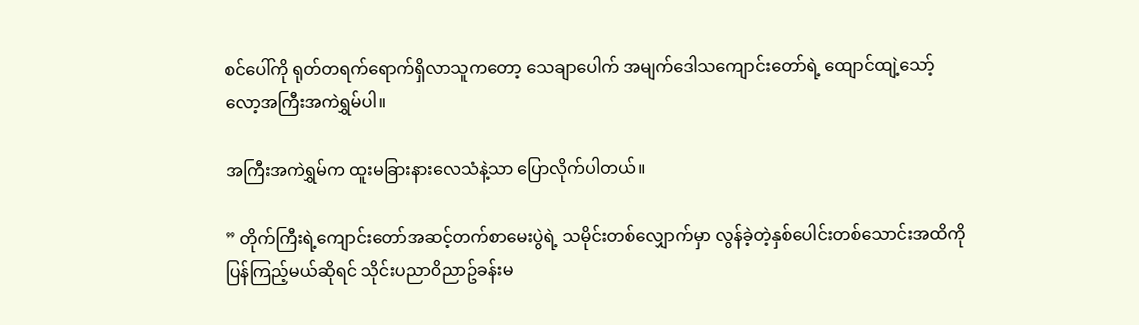စင်ပေါ်ကို ရုတ်တရက်ရောက်ရှိလာသူကတော့ သေချာပေါက် အမျက်ဒေါသကျောင်းတော်ရဲ့ ထျောင်ထျဲ့သော့်လော့အကြီးအကဲရွှမ်ပါ။

အကြီးအကဲရွှမ်က ထူးမခြားနားလေသံနဲ့သာ ပြောလိုက်ပါတယ်။

” တိုက်ကြီးရဲ့ကျောင်းတော်အဆင့်တက်စာမေးပွဲရဲ့ သမိုင်းတစ်လျှောက်မှာ လွန်ခဲ့တဲ့နှစ်ပေါင်းတစ်သောင်းအထိကို ပြန်ကြည့်မယ်ဆိုရင် သိုင်းပညာ၀ိညာဥ်ခန်းမ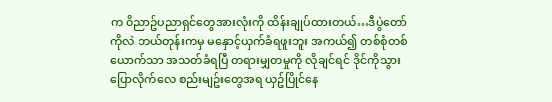က ၀ိညာဥ်ပညာရှင်တွေအားလုံးကို ထိန်းချုပ်ထားတယ်…ဒီပွဲတော်ကိုလဲ ဘယ်တုန်းကမှ မနှောင့်ယှက်ခံရဖူးဘူး အကယ်၍ တစ်စုံတစ်ယောက်သာ အသတ်ခံရပြီ တရားမျှတမှုကို လိုချင်ရင် ဒိုင်ကိုသွားပြောလိုက်လေ စည်းမျဥ်းတွေအရ ယှဥ်ပြိုင်နေ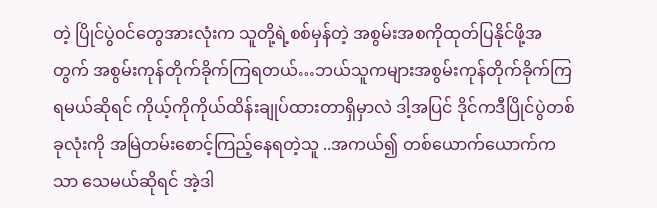တဲ့ ပြိုင်ပွဲ၀င်တွေအားလုံးက သူတို့ရဲ့စစ်မှန်တဲ့ အစွမ်းအစကိုထုတ်ပြနိုင်ဖို့အတွက် အစွမ်းကုန်တိုက်ခိုက်ကြရတယ်…ဘယ်သူကများအစွမ်းကုန်တိုက်ခိုက်ကြရမယ်ဆိုရင် ကိုယ့်ကိုကိုယ်ထိန်းချုပ်ထားတာရှိမှာလဲ ဒါ့အပြင် ဒိုင်ကဒီပြိုင်ပွဲတစ်ခုလုံးကို အမြဲတမ်းစောင့်ကြည့်နေရတဲ့သူ ..အကယ်၍ တစ်ယောက်ယောက်ကသာ သေမယ်ဆိုရင် အဲ့ဒါ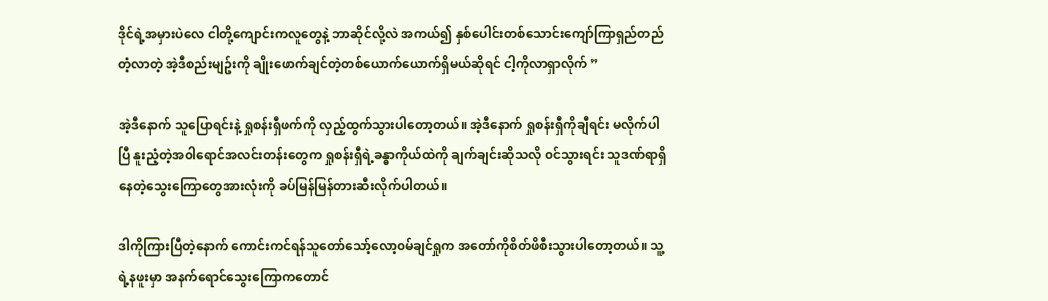ဒိုင်ရဲ့အမှားပဲလေ ငါတို့ကျောင်းကလူတွေနဲ့ ဘာဆိုင်လို့လဲ အကယ်၍ နှစ်ပေါင်းတစ်သောင်းကျော်ကြာရှည်တည်တံ့လာတဲ့ အဲ့ဒီစည်းမျဥ်းကို ချိုးဖောက်ချင်တဲ့တစ်ယောက်ယောက်ရှိမယ်ဆိုရင် ငါ့ကိုလာရှာလိုက် ”

အဲ့ဒီနောက် သူပြောရင်းနဲ့ ရှုစန်းရှီဖက်ကို လှည့်ထွက်သွားပါတော့တယ်။ အဲ့ဒီနောက် ရှုစန်းရှီကိုချီရင်း မလိုက်ပါပြီ နူးညံ့တဲ့အ၀ါရောင်အလင်းတန်းတွေက ရှုစန်းရှီရဲ့ခန္ဓာကိုယ်ထဲကို ချက်ချင်းဆိုသလို ၀င်သွားရင်း သူဒဏ်ရာရှိနေတဲ့သွေးကြောတွေအားလုံးကို ခပ်မြန်မြန်တားဆီးလိုက်ပါတယ်။

ဒါကိုကြားပြီတဲ့နောက် ကောင်းကင်ရန်သူတော်သော့်လော့၀မ်ချင်ရှုက အတော်ကိုစိတ်ဖိစီးသွားပါတော့တယ်။ သူ့ရဲ့နဖူးမှာ အနက်ရောင်သွေးကြောကတောင်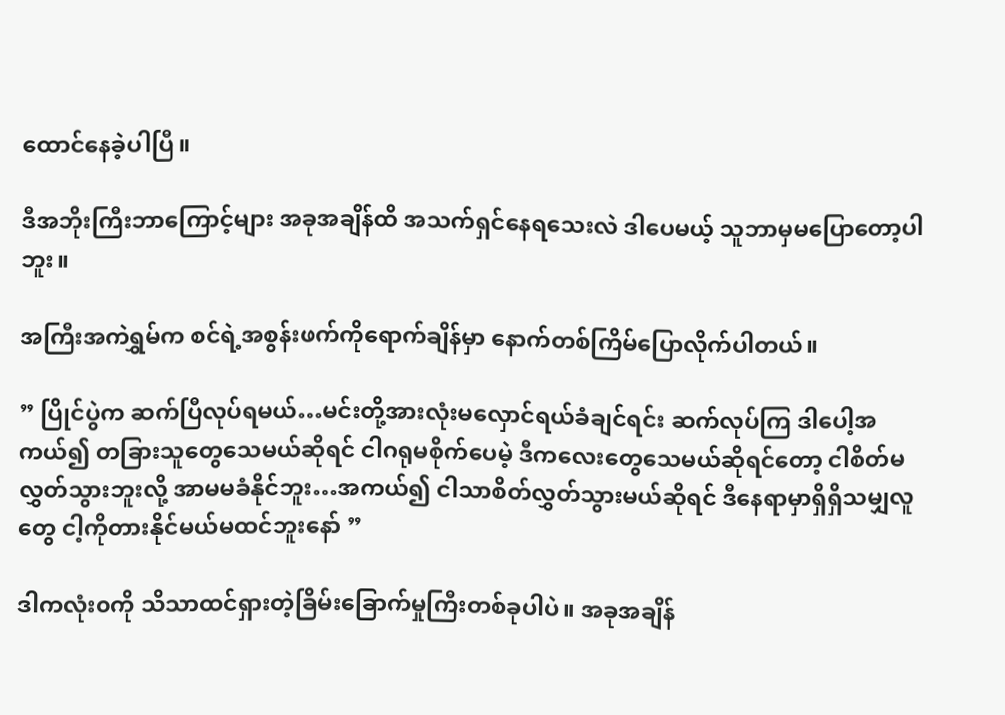ထောင်နေခဲ့ပါပြီ။

ဒီအဘိုးကြီးဘာကြောင့်များ အခုအချိန်ထိ အသက်ရှင်နေရသေးလဲ ဒါပေမယ့် သူဘာမှမပြောတော့ပါဘူး။

အကြီးအကဲရွှမ်က စင်ရဲ့အစွန်းဖက်ကိုရောက်ချိန်မှာ နောက်တစ်ကြိမ်ပြောလိုက်ပါတယ်။

” ပြိုင်ပွဲက ဆက်ပြီလုပ်ရမယ်…မင်းတို့အားလုံးမလှောင်ရယ်ခံချင်ရင်း ဆက်လုပ်ကြ ဒါပေါ့အကယ်၍ တခြားသူတွေသေမယ်ဆိုရင် ငါဂရုမစိုက်ပေမဲ့ ဒီကလေးတွေသေမယ်ဆိုရင်တော့ ငါစိတ်မလွှတ်သွားဘူးလို့ အာမမခံနိုင်ဘူး…အကယ်၍ ငါသာစိတ်လွှတ်သွားမယ်ဆိုရင် ဒီနေရာမှာရှိရှိသမျှလူတွေ ငါ့ကိုတားနိုင်မယ်မထင်ဘူးနော် ”

ဒါကလုံး၀ကို သိသာထင်ရှားတဲ့ခြိမ်းခြောက်မှုကြီးတစ်ခုပါပဲ။ အခုအချိန်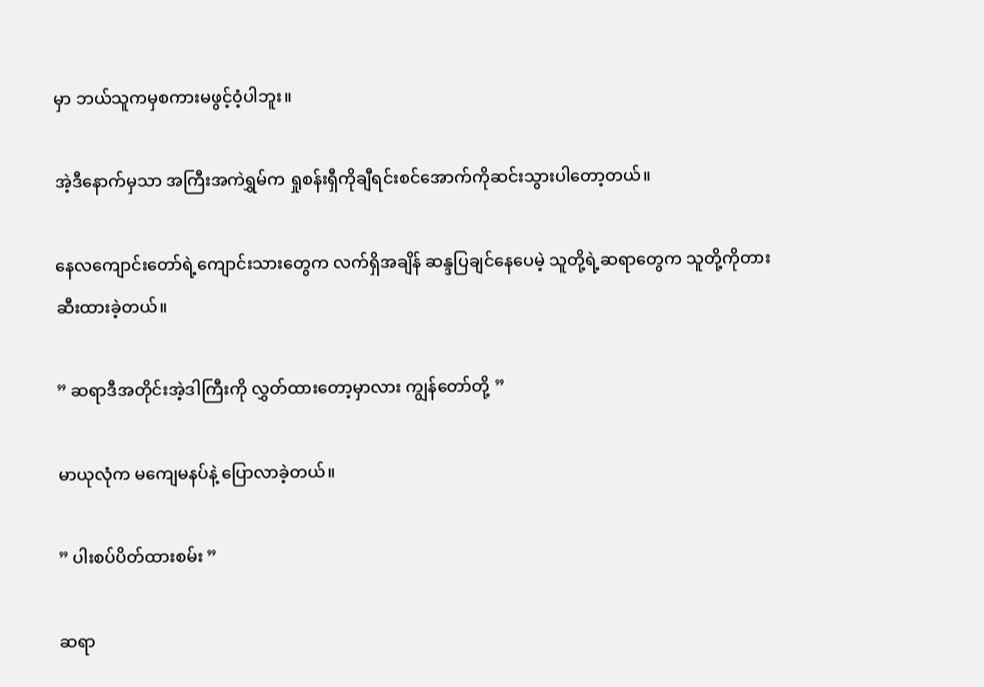မှာ ဘယ်သူကမှစကားမဖွင့်၀ံ့ပါဘူး။

အဲ့ဒီနောက်မှသာ အကြီးအကဲရွှမ်က ရှုစန်းရှီကိုချီရင်းစင်အောက်ကိုဆင်းသွားပါတော့တယ်။

နေလကျောင်းတော်ရဲ့ကျောင်းသားတွေက လက်ရှိအချိန် ဆန္ဒပြချင်နေပေမဲ့ သူတို့ရဲ့ဆရာတွေက သူတို့ကိုတားဆီးထားခဲ့တယ်။

” ဆရာဒီအတိုင်းအဲ့ဒါကြီးကို လွှတ်ထားတော့မှာလား ကျွန်တော်တို့ ”

မာယုလုံက မကျေမနပ်နဲ့ ပြောလာခဲ့တယ်။

” ပါးစပ်ပိတ်ထားစမ်း ”

ဆရာ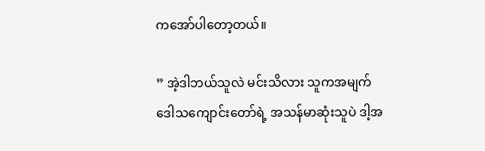ကအော်ပါတော့တယ်။

” အဲ့ဒါဘယ်သူလဲ မင်းသိလား သူကအမျက်ဒေါသကျောင်းတော်ရဲ့ အသန်မာဆုံးသူပဲ ဒါ့အ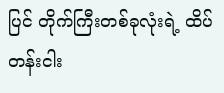ပြင် တိုက်ကြီးတစ်ခုလုံးရဲ့ ထိပ်တန်းငါး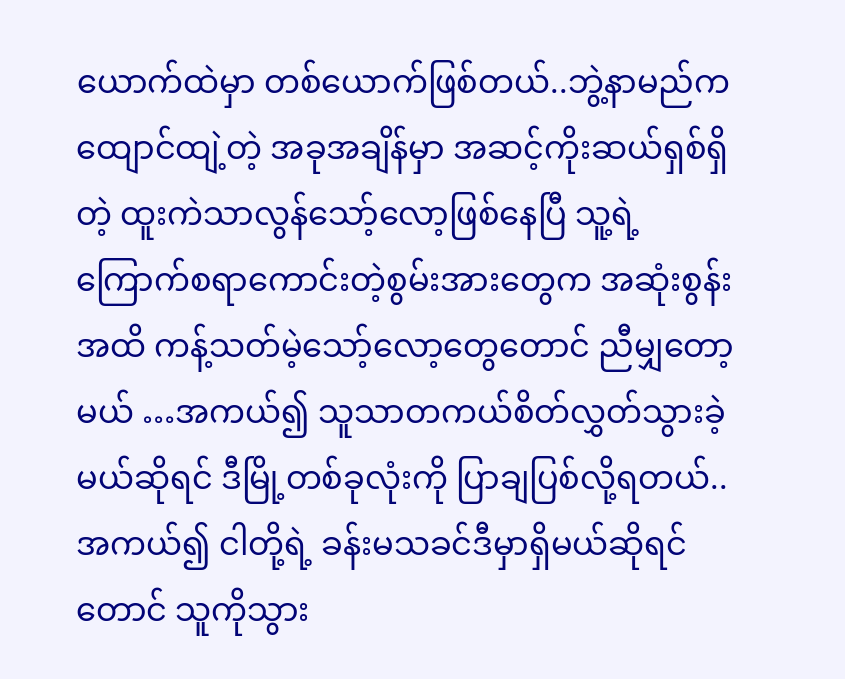ယောက်ထဲမှာ တစ်ယောက်ဖြစ်တယ်..ဘွဲ့နာမည်က ထျောင်ထျဲ့တဲ့ အခုအချိန်မှာ အဆင့်ကိုးဆယ်ရှစ်ရှိတဲ့ ထူးကဲသာလွန်သော့်လော့ဖြစ်နေပြီ သူ့ရဲ့ကြောက်စရာကောင်းတဲ့စွမ်းအားတွေက အဆုံးစွန်းအထိ ကန့်သတ်မဲ့သော့်လော့တွေတောင် ညီမျှတော့မယ် …အကယ်၍ သူသာတကယ်စိတ်လွှတ်သွားခဲ့မယ်ဆိုရင် ဒီမြို့တစ်ခုလုံးကို ပြာချပြစ်လို့ရတယ်..အကယ်၍ ငါတို့ရဲ့ ခန်းမသခင်ဒီမှာရှိမယ်ဆိုရင်တောင် သူကိုသွား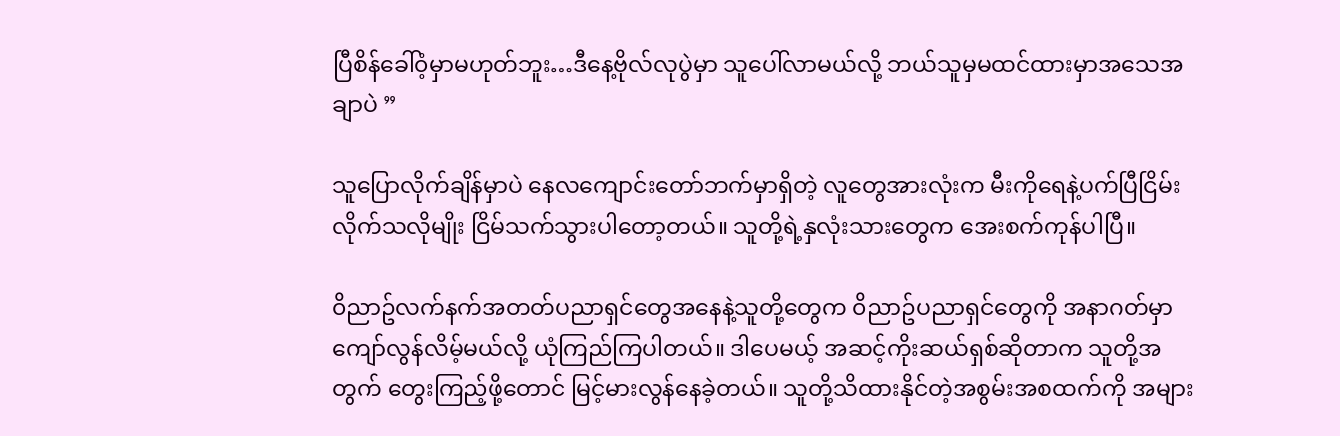ပြီစိန်ခေါ်၀ံ့မှာမဟုတ်ဘူး…ဒီနေ့ဗိုလ်လုပွဲမှာ သူပေါ်လာမယ်လို့ ဘယ်သူမှမထင်ထားမှာအသေအချာပဲ ”

သူပြောလိုက်ချိန်မှာပဲ နေလကျောင်းတော်ဘက်မှာရှိတဲ့ လူတွေအားလုံးက မီးကိုရေနဲ့ပက်ပြီငြိမ်းလိုက်သလိုမျိုး ငြိမ်သက်သွားပါတော့တယ်။ သူတို့ရဲ့နှလုံးသားတွေက အေးစက်ကုန်ပါပြီ။

၀ိညာဥ်လက်နက်အတတ်ပညာရှင်တွေအနေနဲ့သူတို့တွေက ၀ိညာဥ်ပညာရှင်တွေကို အနာဂတ်မှာကျော်လွန်လိမ့်မယ်လို့ ယုံကြည်ကြပါတယ်။ ဒါပေမယ့် အဆင့်ကိုးဆယ်ရှစ်ဆိုတာက သူတို့အတွက် တွေးကြည့်ဖို့တောင် မြင့်မားလွန်နေခဲ့တယ်။ သူတို့သိထားနိုင်တဲ့အစွမ်းအစထက်ကို အများ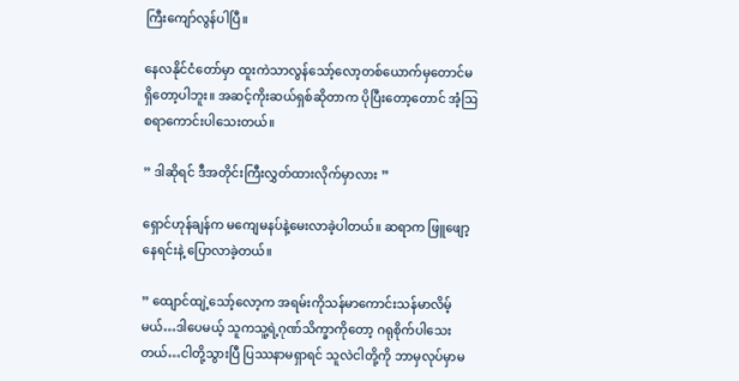ကြီးကျော်လွန်ပါပြီ။

နေလနိုင်ငံတော်မှာ ထူးကဲသာလွန်သော့်လော့တစ်ယောက်မှတောင်မရှိတော့ပါဘူး။ အဆင့်ကိုးဆယ်ရှစ်ဆိုတာက ပိုပြီးတော့တောင် အံ့ဩစရာကောင်းပါသေးတယ်။

” ဒါဆိုရင် ဒီအတိုင်းကြီးလွှတ်ထားလိုက်မှာလား ”

ရှောင်ဟုန်ချန်က မကျေမနပ်နဲ့မေးလာခဲ့ပါတယ်။ ဆရာက ဖြူဖျော့နေရင်းနဲ့ ပြောလာခဲ့တယ်။

” ထျောင်ထျဲ့သော့်လော့က အရမ်းကိုသန်မာကောင်းသန်မာလိမ့်မယ်…ဒါပေမယ့် သူကသူ့ရဲ့ဂုဏ်သိက္ခာကိုတော့ ဂရုစိုက်ပါသေးတယ်…ငါတို့သွားပြီ ပြဿနာမရှာရင် သူလဲငါတို့ကို ဘာမှလုပ်မှာမ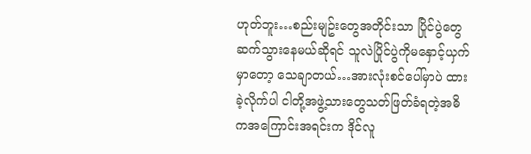ဟုတ်ဘူး…စည်းမျဥ်းတွေအတိုင်းသာ ပြိုင်ပွဲတွေဆက်သွားနေမယ်ဆိုရင် သူလဲပြိုင်ပွဲကိုမနှောင့်ယှက်မှာတော့ သေချာတယ်…အားလုံးစင်ပေါ်မှာပဲ ထားခဲ့လိုက်ပါ ငါတို့အဖွဲ့သားတွေသတ်ဖြတ်ခံရတဲ့အဓိကအကြောင်းအရင်းက ဒိုင်လူ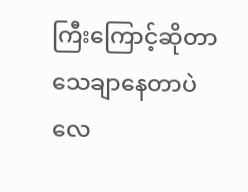ကြီးကြောင့်ဆိုတာ သေချာနေတာပဲလေ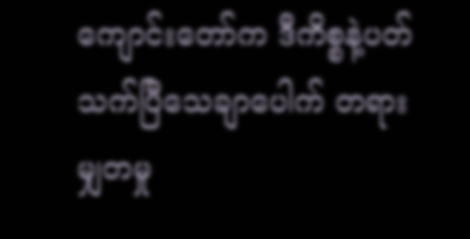ကျောင်းတော်က ဒီကိစ္စနဲ့ပတ်သက်ပြီသေချာပေါက် တရားမျှတမှု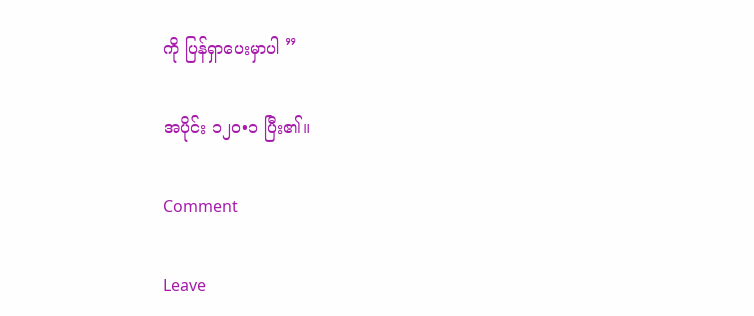ကို ပြန်ရှာပေးမှာပါ ”

အပိုင်း ၁၂၀•၁ ပြီး၏။

Comment

Leave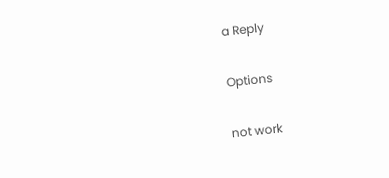a Reply

Options

not work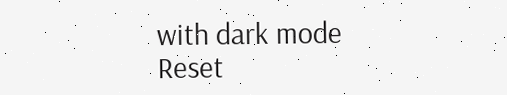with dark mode
Reset